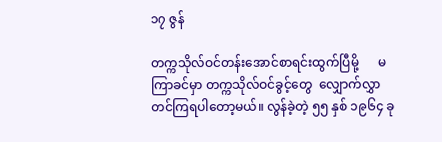၁၇ ဇွန်

တက္ကသိုလ်ဝင်တန်းအောင်စာရင်းထွက်ပြီမို့      မကြာခင်မှာ တက္ကသိုလ်ဝင်ခွင့်တွေ  လျှောက်လွှာတင်ကြရပါတော့မယ်။ လွန်ခဲ့တဲ့ ၅၅ နှစ် ၁၉၆၄ ခု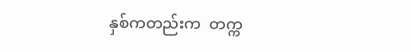နှစ်ကတည်းက  တက္က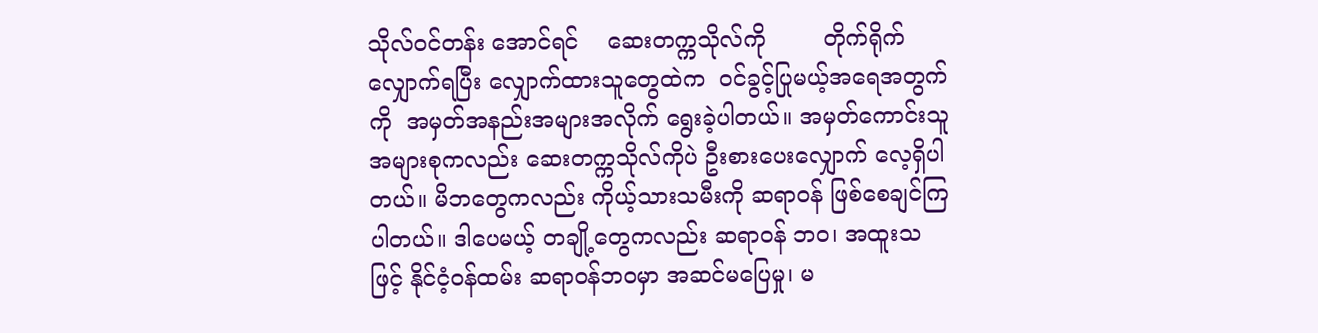သိုလ်ဝင်တန်း အောင်ရင်    ဆေးတက္ကသိုလ်ကို        တိုက်ရိုက်လျှောက်ရပြီး လျှောက်ထားသူတွေထဲက  ဝင်ခွင့်ပြုမယ့်အရေအတွက်ကို  အမှတ်အနည်းအများအလိုက် ရွေးခဲ့ပါတယ်။ အမှတ်ကောင်းသူ အများစုကလည်း ဆေးတက္ကသိုလ်ကိုပဲ ဦးစားပေးလျှောက် လေ့ရှိပါတယ်။ မိဘတွေကလည်း ကိုယ့်သားသမီးကို ဆရာဝန် ဖြစ်စေချင်ကြပါတယ်။ ဒါပေမယ့် တချို့တွေကလည်း ဆရာဝန် ဘဝ၊ အထူးသဖြင့် နိုင်ငံ့ဝန်ထမ်း ဆရာဝန်ဘဝမှာ အဆင်မပြေမှု၊ မ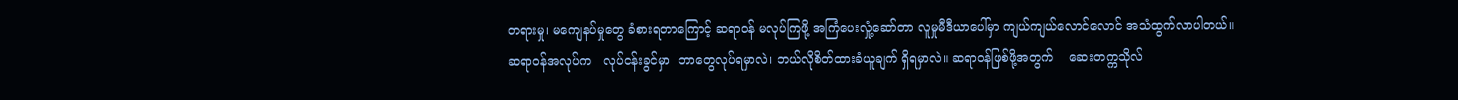တရားမှု၊ မကျေနပ်မှုတွေ ခံစားရတာကြောင့် ဆရာဝန် မလုပ်ကြဖို့ အကြံပေးလှုံ့ဆော်တာ လူမှုမီဒီယာပေါ်မှာ ကျယ်ကျယ်လောင်လောင် အသံထွက်လာပါတယ်။ ဆရာဝန်အလုပ်က   လုပ်ငန်းခွင်မှာ  ဘာတွေလုပ်ရမှာလဲ၊ ဘယ်လိုစိတ်ထားခံယူချက် ရှိရမှာလဲ။ ဆရာဝန်ဖြစ်ဖို့အတွက်    ဆေးတက္ကသိုလ်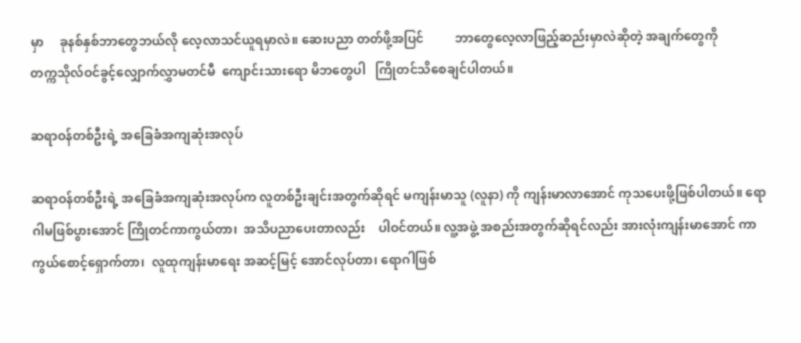မှာ     ခုနစ်နှစ်ဘာတွေဘယ်လို လေ့လာသင်ယူရမှာလဲ။ ဆေးပညာ တတ်ဖို့အပြင်          ဘာတွေလေ့လာဖြည့်ဆည်းမှာလဲဆိုတဲ့ အချက်တွေကို          တက္ကသိုလ်ဝင်ခွင့်လျှောက်လွှာမတင်မီ  ကျောင်းသားရော မိဘတွေပါ   ကြိုတင်သိစေချင်ပါတယ်။

ဆရာဝန်တစ်ဦးရဲ့ အခြေခံအကျဆုံးအလုပ်

ဆရာဝန်တစ်ဦးရဲ့ အခြေခံအကျဆုံးအလုပ်က လူတစ်ဦးချင်းအတွက်ဆိုရင် မကျန်းမာသူ (လူနာ) ကို ကျန်းမာလာအောင် ကုသပေးဖို့ဖြစ်ပါတယ်။ ရောဂါမဖြစ်ပွားအောင် ကြိုတင်ကာကွယ်တာ၊  အသိပညာပေးတာလည်း    ပါဝင်တယ်။ လူ့အဖွဲ့ အစည်းအတွက်ဆိုရင်လည်း အားလုံးကျန်းမာအောင် ကာကွယ်စောင့်ရှောက်တာ၊  လူထုကျန်းမာရေး အဆင့်မြင့် အောင်လုပ်တာ၊ ရောဂါဖြစ်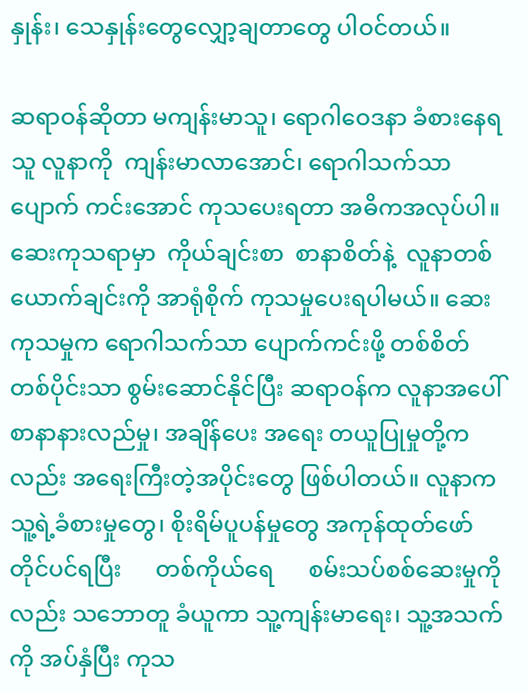နှုန်း၊ သေနှုန်းတွေလျှော့ချတာတွေ ပါဝင်တယ်။

ဆရာဝန်ဆိုတာ မကျန်းမာသူ၊ ရောဂါဝေဒနာ ခံစားနေရသူ လူနာကို  ကျန်းမာလာအောင်၊ ရောဂါသက်သာပျောက် ကင်းအောင် ကုသပေးရတာ အဓိကအလုပ်ပါ။ ဆေးကုသရာမှာ  ကိုယ်ချင်းစာ  စာနာစိတ်နဲ့  လူနာတစ်ယောက်ချင်းကို အာရုံစိုက် ကုသမှုပေးရပါမယ်။ ဆေးကုသမှုက ရောဂါသက်သာ ပျောက်ကင်းဖို့ တစ်စိတ်တစ်ပိုင်းသာ စွမ်းဆောင်နိုင်ပြီး ဆရာဝန်က လူနာအပေါ်   စာနာနားလည်မှု၊ အချိန်ပေး အရေး တယူပြုမှုတို့ကလည်း အရေးကြီးတဲ့အပိုင်းတွေ ဖြစ်ပါတယ်။ လူနာက သူ့ရဲ့ခံစားမှုတွေ၊ စိုးရိမ်ပူပန်မှုတွေ အကုန်ထုတ်ဖော် တိုင်ပင်ရပြီး      တစ်ကိုယ်ရေ      စမ်းသပ်စစ်ဆေးမှုကိုလည်း သဘောတူ ခံယူကာ သူ့ကျန်းမာရေး၊ သူ့အသက်ကို အပ်နှံပြီး ကုသ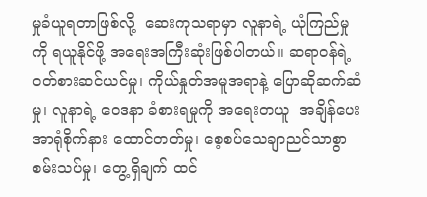မှုခံယူရတာဖြစ်လို့  ဆေးကုသရာမှာ လူနာရဲ့ ယုံကြည်မှုကို ရယူနိုင်ဖို့ အရေးအကြီးဆုံးဖြစ်ပါတယ်။ ဆရာဝန်ရဲ့ ဝတ်စားဆင်ယင်မှု၊ ကိုယ်နှုတ်အမူအရာနဲ့ ပြောဆိုဆက်ဆံမှု၊ လူနာရဲ့ ဝေဒနာ ခံစားရမှုကို အရေးတယူ  အချိန်ပေးအာရုံစိုက်နား ထောင်တတ်မှု၊ စေ့စပ်သေချာညင်သာစွာ စမ်းသပ်မှု၊ တွေ့ရှိချက် ထင်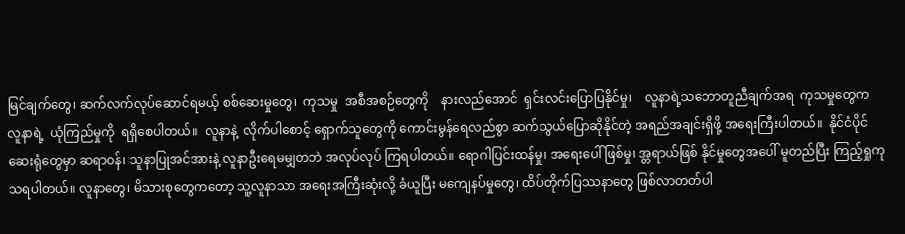မြင်ချက်တွေ၊ ဆက်လက်လုပ်ဆောင်ရမယ့် စစ်ဆေးမှုတွေ၊  ကုသမှု  အစီအစဉ်တွေကို    နားလည်အောင်  ရှင်းလင်းပြောပြနိုင်မှု၊    လူနာရဲ့သဘောတူညီချက်အရ  ကုသမှုတွေက လူနာရဲ့  ယုံကြည်မှုကို  ရရှိစေပါတယ်။  လူနာနဲ့  လိုက်ပါစောင့် ရှောက်သူတွေကို ကောင်းမွန်ရေလည်စွာ ဆက်သွယ်ပြောဆိုနိုင်တဲ့ အရည်အချင်းရှိဖို့ အရေးကြီးပါတယ်။  နိုင်ငံပိုင်ဆေးရုံတွေမှာ ဆရာဝန်၊ သူနာပြုအင်အားနဲ့ လူနာဦးရေမမျှတဘဲ အလုပ်လုပ် ကြရပါတယ်။ ရောဂါပြင်းထန်မှု၊ အရေးပေါ် ဖြစ်မှု၊ အ္တရာယ်ဖြစ် နိုင်မှုတွေအပေါ် မူတည်ပြီး ကြည့်ရှုကုသရပါတယ်။ လူနာတွေ၊ မိသားစုတွေကတော့ သူ့လူနာသာ အရေးအကြီးဆုံးလို့ ခံယူပြီး မကျေနပ်မှုတွေ၊ ထိပ်တိုက်ပြဿနာတွေ ဖြစ်လာတတ်ပါ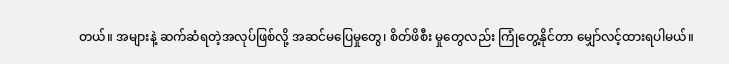တယ်။ အများနဲ့ ဆက်ဆံရတဲ့အလုပ်ဖြစ်လို့ အဆင်မပြေမှုတွေ၊ စိတ်ဖိစီး မှုတွေလည်း ကြုံတွေ့နိုင်တာ မျှော်လင့်ထားရပါမယ်။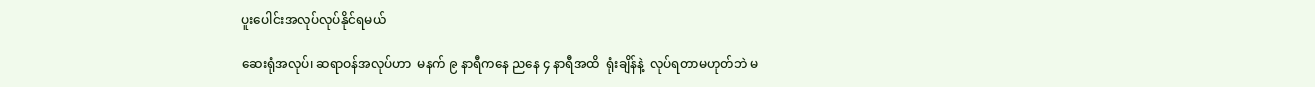ပူးပေါင်းအလုပ်လုပ်နိုင်ရမယ်

ဆေးရုံအလုပ်၊ ဆရာဝန်အလုပ်ဟာ  မနက် ၉ နာရီကနေ ညနေ ၄ နာရီအထိ  ရုံးချိန်နဲ့  လုပ်ရတာမဟုတ်ဘဲ မ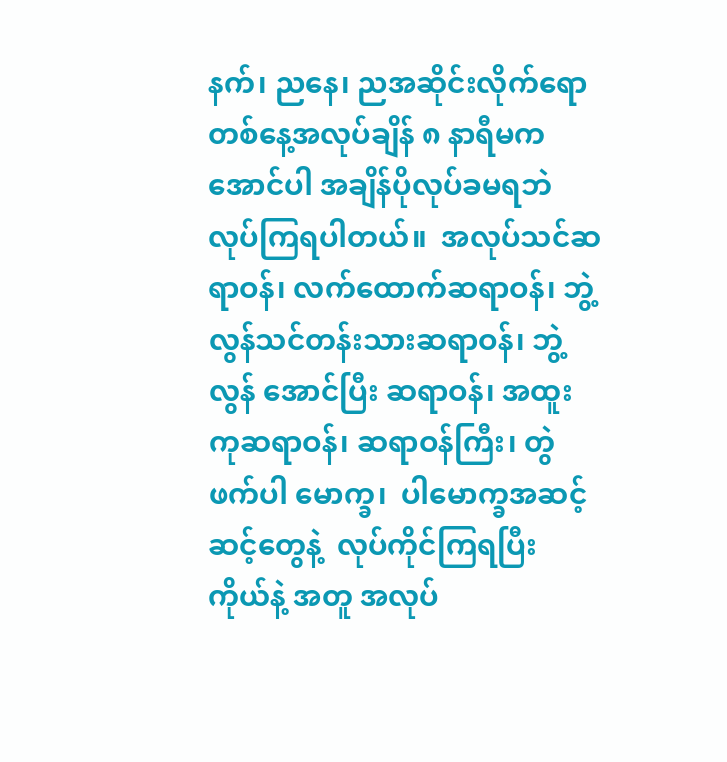နက်၊ ညနေ၊ ညအဆိုင်းလိုက်ရော တစ်နေ့အလုပ်ချိန် ၈ နာရီမကအောင်ပါ အချိန်ပိုလုပ်ခမရဘဲ  လုပ်ကြရပါတယ်။  အလုပ်သင်ဆရာဝန်၊ လက်ထောက်ဆရာဝန်၊ ဘွဲ့လွန်သင်တန်းသားဆရာဝန်၊ ဘွဲ့လွန် အောင်ပြီး ဆရာဝန်၊ အထူးကုဆရာဝန်၊ ဆရာဝန်ကြီး၊ တွဲဖက်ပါ မောက္ခ၊  ပါမောက္ခအဆင့်ဆင့်တွေနဲ့  လုပ်ကိုင်ကြရပြီး  ကိုယ်နဲ့ အတူ အလုပ်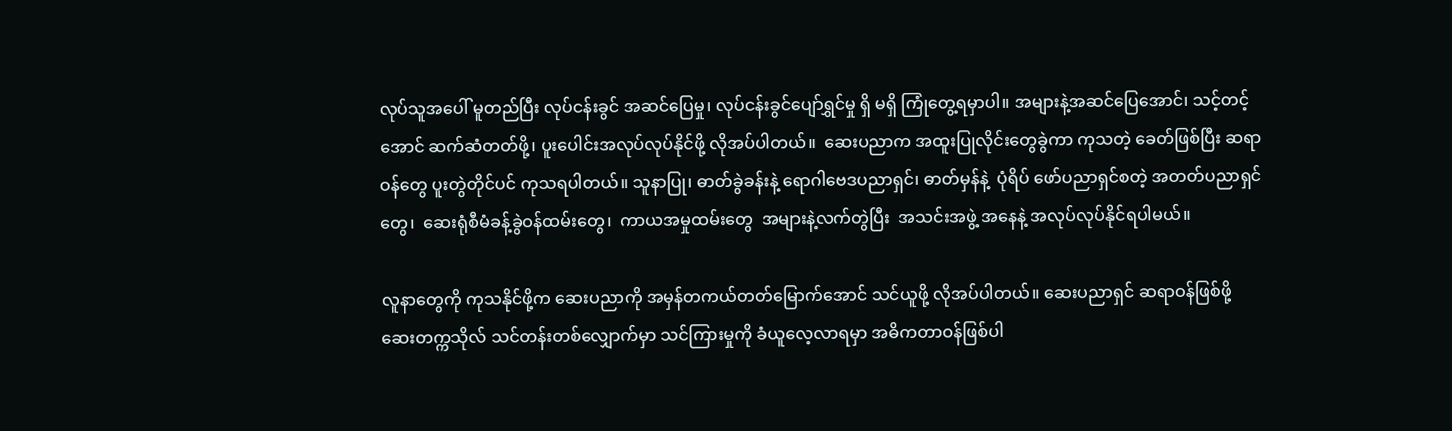လုပ်သူအပေါ် မူတည်ပြီး လုပ်ငန်းခွင် အဆင်ပြေမှု၊ လုပ်ငန်းခွင်ပျော်ရွှင်မှု ရှိ မရှိ ကြုံတွေ့ရမှာပါ။ အများနဲ့အဆင်ပြေအောင်၊ သင့်တင့်အောင် ဆက်ဆံတတ်ဖို့၊ ပူးပေါင်းအလုပ်လုပ်နိုင်ဖို့ လိုအပ်ပါတယ်။  ဆေးပညာက အထူးပြုလိုင်းတွေခွဲကာ ကုသတဲ့ ခေတ်ဖြစ်ပြီး ဆရာဝန်တွေ ပူးတွဲတိုင်ပင် ကုသရပါတယ်။ သူနာပြု၊ ဓာတ်ခွဲခန်းနဲ့ ရောဂါဗေဒပညာရှင်၊ ဓာတ်မှန်နဲ့  ပုံရိပ် ဖော်ပညာရှင်စတဲ့ အတတ်ပညာရှင်တွေ၊  ဆေးရုံစီမံခန့်ခွဲဝန်ထမ်းတွေ၊  ကာယအမှုထမ်းတွေ  အများနဲ့လက်တွဲပြီး  အသင်းအဖွဲ့ အနေနဲ့ အလုပ်လုပ်နိုင်ရပါမယ်။

လူနာတွေကို ကုသနိုင်ဖို့က ဆေးပညာကို အမှန်တကယ်တတ်မြောက်အောင် သင်ယူဖို့ လိုအပ်ပါတယ်။ ဆေးပညာရှင် ဆရာဝန်ဖြစ်ဖို့ ဆေးတက္ကသိုလ် သင်တန်းတစ်လျှောက်မှာ သင်ကြားမှုကို ခံယူလေ့လာရမှာ အဓိကတာဝန်ဖြစ်ပါ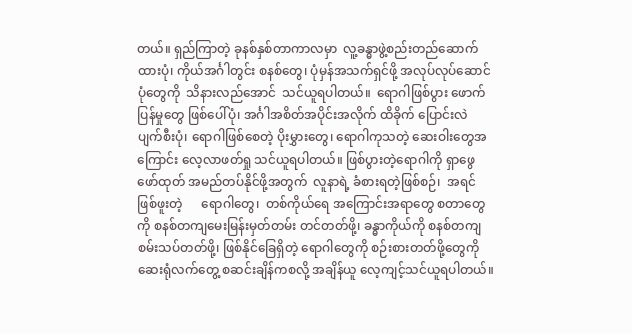တယ်။ ရှည်ကြာတဲ့ ခုနစ်နှစ်တာကာလမှာ  လူ့ခန္ဓာဖွဲ့စည်းတည်ဆောက်ထားပုံ၊ ကိုယ်အင်္ဂါတွင်း စနစ်တွေ၊ ပုံမှန်အသက်ရှင်ဖို့ အလုပ်လုပ်ဆောင်ပုံတွေကို  သိနားလည်အောင်  သင်ယူရပါတယ်။  ရောဂါဖြစ်ပွား ဖောက်ပြန်မှုတွေ ဖြစ်ပေါ်ပုံ၊ အင်္ဂါအစိတ်အပိုင်းအလိုက် ထိခိုက် ပြောင်းလဲ ပျက်စီးပုံ၊ ရောဂါဖြစ်စေတဲ့ ပိုးမွှားတွေ၊ ရောဂါကုသတဲ့ ဆေးဝါးတွေအကြောင်း လေ့လာဖတ်ရှု သင်ယူရပါတယ်။ ဖြစ်ပွားတဲ့ရောဂါကို ရှာဖွေဖော်ထုတ် အမည်တပ်နိုင်ဖို့အတွက်  လူနာရဲ့ ခံစားရတဲ့ဖြစ်စဉ်၊  အရင်ဖြစ်ဖူးတဲ့      ရောဂါတွေ၊  တစ်ကိုယ်ရေ အကြောင်းအရာတွေ စတာတွေကို စနစ်တကျမေးမြန်းမှတ်တမ်း တင်တတ်ဖို့၊ ခန္ဓာကိုယ်ကို စနစ်တကျ စမ်းသပ်တတ်ဖို့၊ ဖြစ်နိုင်ခြေရှိတဲ့ ရောဂါတွေကို စဉ်းစားတတ်ဖို့တွေကို ဆေးရုံလက်တွေ့ စဆင်းချိန်ကစလို့ အချိန်ယူ လေ့ကျင့်သင်ယူရပါတယ်။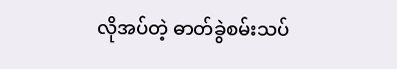လိုအပ်တဲ့ ဓာတ်ခွဲစမ်းသပ်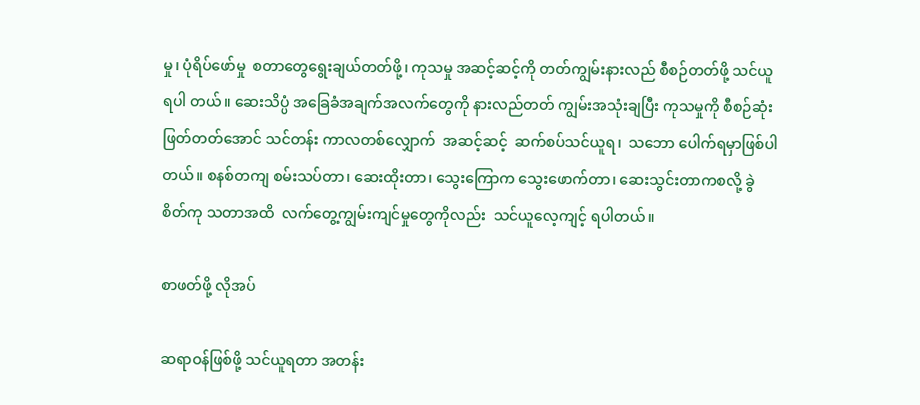မှု၊ ပုံရိပ်ဖော်မှု  စတာတွေရွေးချယ်တတ်ဖို့၊ ကုသမှု အဆင့်ဆင့်ကို တတ်ကျွမ်းနားလည် စီစဉ်တတ်ဖို့ သင်ယူရပါ တယ်။ ဆေးသိပ္ပံ အခြေခံအချက်အလက်တွေကို နားလည်တတ် ကျွမ်းအသုံးချပြီး ကုသမှုကို စီစဉ်ဆုံးဖြတ်တတ်အောင် သင်တန်း ကာလတစ်လျှောက်  အဆင့်ဆင့်  ဆက်စပ်သင်ယူရ၊  သဘော ပေါက်ရမှာဖြစ်ပါတယ်။ စနစ်တကျ စမ်းသပ်တာ၊ ဆေးထိုးတာ၊ သွေးကြောက သွေးဖောက်တာ၊ ဆေးသွင်းတာကစလို့ ခွဲစိတ်ကု သတာအထိ  လက်တွေ့ကျွမ်းကျင်မှုတွေကိုလည်း  သင်ယူလေ့ကျင့် ရပါတယ်။

စာဖတ်ဖို့ လိုအပ်

ဆရာဝန်ဖြစ်ဖို့ သင်ယူရတာ အတန်း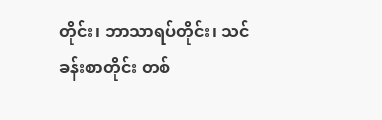တိုင်း၊ ဘာသာရပ်တိုင်း၊ သင်ခန်းစာတိုင်း တစ်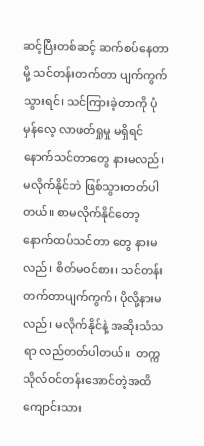ဆင့်ပြီးတစ်ဆင့် ဆက်စပ်နေတာမို့ သင်တန်းတက်တာ ပျက်ကွက်သွားရင်၊ သင်ကြားခဲ့တာကို ပုံမှန်လေ့ လာဖတ်ရှုမှု မရှိရင် နောက်သင်တာတွေ နားမလည်၊ မလိုက်နိုင်ဘဲ ဖြစ်သွားတတ်ပါတယ်။ စာမလိုက်နိုင်တော့ နောက်ထပ်သင်တာ တွေ နားမလည်၊ စိတ်မဝင်စား၊ သင်တန်းတက်တာပျက်ကွက်၊ ပိုလို့နားမလည်၊ မလိုက်နိုင်နဲ့ အဆိုးသံသရာ လည်တတ်ပါတယ်။  တက္ကသိုလ်ဝင်တန်းအောင်တဲ့အထိ ကျောင်းသား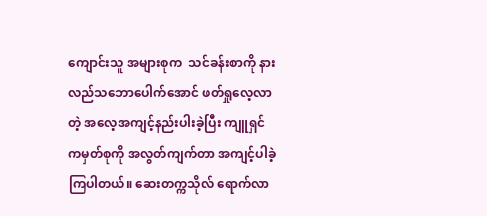ကျောင်းသူ အများစုက  သင်ခန်းစာကို နားလည်သဘောပေါက်အောင် ဖတ်ရှုလေ့လာတဲ့ အလေ့အကျင့်နည်းပါးခဲ့ပြီး ကျူရှင်ကမှတ်စုကို အလွတ်ကျက်တာ အကျင့်ပါခဲ့ကြပါတယ်။ ဆေးတက္ကသိုလ် ရောက်လာ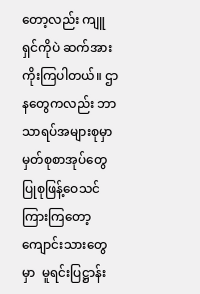တော့လည်း ကျူရှင်ကိုပဲ ဆက်အားကိုးကြပါတယ်။ ဌာနတွေကလည်း ဘာသာရပ်အများစုမှာ မှတ်စုစာအုပ်တွေ ပြုစုဖြန့်ဝေသင်ကြားကြတော့  ကျောင်းသားတွေမှာ  မူရင်းပြဋ္ဌာန်း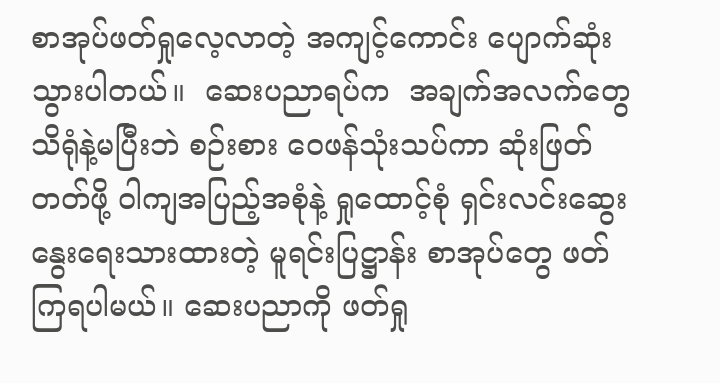စာအုပ်ဖတ်ရှုလေ့လာတဲ့ အကျင့်ကောင်း ပျောက်ဆုံးသွားပါတယ်။  ဆေးပညာရပ်က  အချက်အလက်တွေ  သိရုံနဲ့မပြီးဘဲ စဉ်းစား ဝေဖန်သုံးသပ်ကာ ဆုံးဖြတ်တတ်ဖို့ ဝါကျအပြည့်အစုံနဲ့ ရှုထောင့်စုံ ရှင်းလင်းဆွေးနွေးရေးသားထားတဲ့ မူရင်းပြဋ္ဌာန်း စာအုပ်တွေ ဖတ်ကြရပါမယ်။ ဆေးပညာကို ဖတ်ရှု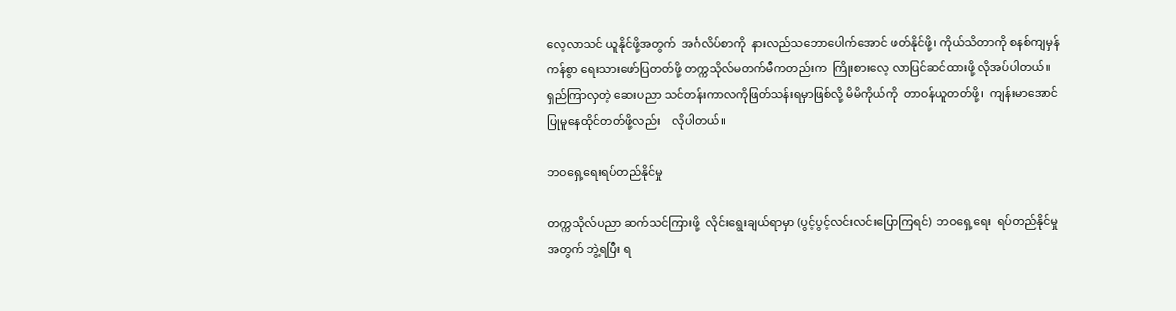လေ့လာသင် ယူနိုင်ဖို့အတွက်  အင်္ဂလိပ်စာကို  နားလည်သဘောပေါက်အောင် ဖတ်နိုင်ဖို့၊ ကိုယ်သိတာကို စနစ်ကျမှန်ကန်စွာ ရေးသားဖော်ပြတတ်ဖို့ တက္ကသိုလ်မတက်မီကတည်းက  ကြိုးစားလေ့ လာပြင်ဆင်ထားဖို့ လိုအပ်ပါတယ်။ ရှည်ကြာလှတဲ့ ဆေးပညာ သင်တန်းကာလကိုဖြတ်သန်းရမှာဖြစ်လို့ မိမိကိုယ်ကို  တာဝန်ယူတတ်ဖို့၊  ကျန်းမာအောင်ပြုမူနေထိုင်တတ်ဖို့လည်း    လိုပါတယ်။

ဘဝရှေ့ရေးရပ်တည်နိုင်မှု

တက္ကသိုလ်ပညာ ဆက်သင်ကြားဖို့  လိုင်းရွေးချယ်ရာမှာ (ပွင့်ပွင့်လင်းလင်းပြောကြရင်)  ဘဝရှေ့ရေး  ရပ်တည်နိုင်မှုအတွက် ဘွဲ့ရပြီး ရ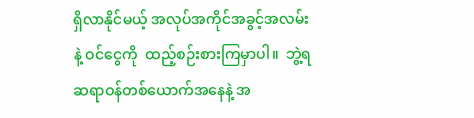ရှိလာနိုင်မယ့် အလုပ်အကိုင်အခွင့်အလမ်းနဲ့ ဝင်ငွေကို  ထည့်စဉ်းစားကြမှာပါ။  ဘွဲ့ရဆရာဝန်တစ်ယောက်အနေနဲ့ အ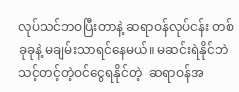လုပ်သင်ဘဝပြီးတာနဲ့ ဆရာဝန်လုပ်ငန်း တစ်ခုခုနဲ့ မချမ်းသာရင်နေမယ်။ မဆင်းရဲနိုင်ဘဲ သင့်တင့်တဲ့ဝင်ငွေရနိုင်တဲ့  ဆရာဝန်အ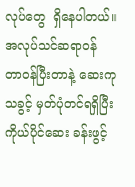လုပ်တွေ  ရှိနေပါတယ်။  အလုပ်သင်ဆရာဝန် တာဝန်ပြီးတာနဲ့ ဆေးကုသခွင့် မှတ်ပုံတင်ရရှိပြီး ကိုယ်ပိုင်ဆေး ခန်းဖွင့်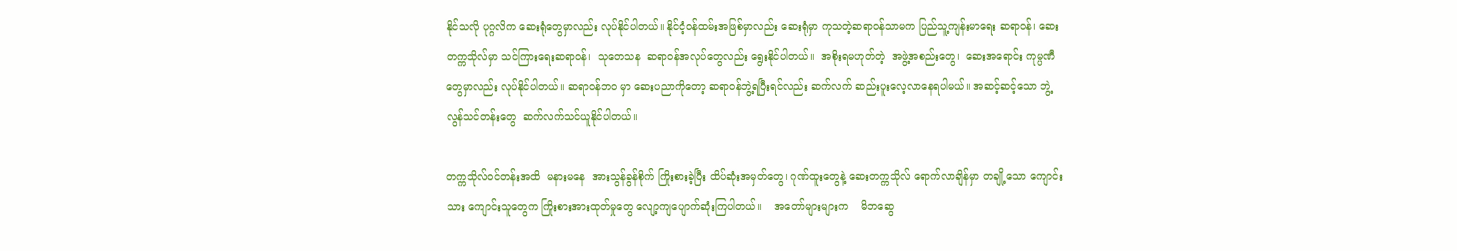နိုင်သလို ပုဂ္ဂလိက ဆေးရုံတွေမှာလည်း လုပ်နိုင်ပါတယ်။ နိုင်ငံ့ဝန်ထမ်းအဖြစ်မှာလည်း ဆေးရုံမှာ ကုသတဲ့ဆရာဝန်သာမက ပြည်သူ့ကျန်းမာရေး ဆရာဝန်၊ ဆေးတက္ကသိုလ်မှာ သင်ကြားရေးဆရာဝန်၊  သုတေသန  ဆရာဝန်အလုပ်တွေလည်း ရွေးနိုင်ပါတယ်။  အစိုးရမဟုတ်တဲ့  အဖွဲ့အစည်းတွေ၊  ဆေးအရောင်း ကုမ္ပဏီတွေမှာလည်း လုပ်နိုင်ပါတယ်။ ဆရာဝန်ဘဝ မှာ ဆေးပညာကိုတော့ ဆရာဝန်ဘွဲ့ရပြီးရင်လည်း ဆက်လက် ဆည်းပူးလေ့လာနေရပါမယ်။ အဆင့်ဆင့်သော ဘွဲ့လွန်သင်တန်းတွေ  ဆက်လက်သင်ယူနိုင်ပါတယ်။

တက္ကသိုလ်ဝင်တန်းအထိ  မနားမနေ  အားသွန်ခွန်စိုက် ကြိုးစားခဲ့ပြီး ထိပ်ဆုံးအမှတ်တွေ၊ ဂုဏ်ထူးတွေနဲ့ ဆေးတက္ကသိုလ် ရောက်လာချိန်မှာ တချို့သော ကျောင်းသား ကျောင်းသူတွေက ကြိုးစားအားထုတ်မှုတွေ လျော့ကျပျောက်ဆုံးကြပါတယ်။    အတော်များများက    မိဘဆွေ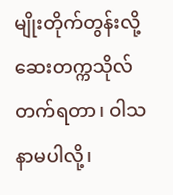မျိုးတိုက်တွန်းလို့ ဆေးတက္ကသိုလ်တက်ရတာ၊ ဝါသနာမပါလို့၊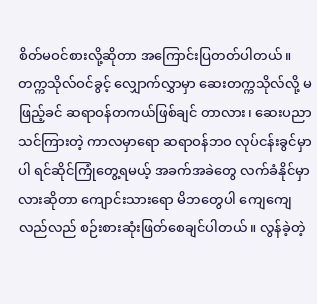စိတ်မဝင်စားလို့ဆိုတာ အကြောင်းပြတတ်ပါတယ်။ တက္ကသိုလ်ဝင်ခွင့် လျှောက်လွှာမှာ ဆေးတက္ကသိုလ်လို့ မဖြည့်ခင် ဆရာဝန်တကယ်ဖြစ်ချင် တာလား၊ ဆေးပညာသင်ကြားတဲ့ ကာလမှာရော ဆရာဝန်ဘဝ လုပ်ငန်းခွင်မှာပါ ရင်ဆိုင်ကြုံတွေ့ရမယ့် အခက်အခဲတွေ လက်ခံနိုင်မှာလားဆိုတာ ကျောင်းသားရော မိဘတွေပါ ကျေကျေ လည်လည် စဉ်းစားဆုံးဖြတ်စေချင်ပါတယ်။ လွန်ခဲ့တဲ့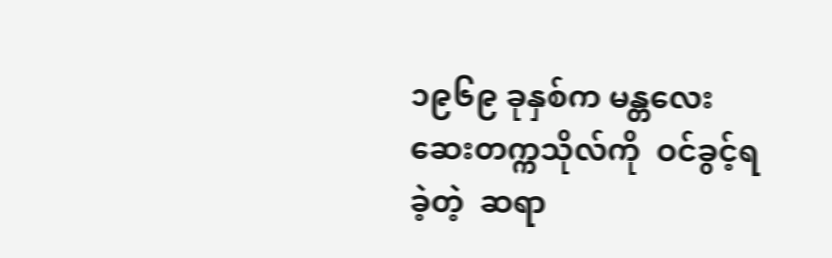၁၉၆၉ ခုနှစ်က မန္တလေးဆေးတက္ကသိုလ်ကို  ဝင်ခွင့်ရခဲ့တဲ့  ဆရာ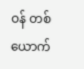ဝန် တစ်ယောက်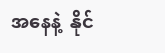အနေနဲ့  နိုင်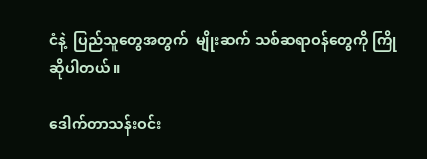ငံနဲ့  ပြည်သူတွေအတွက်  မျိုးဆက် သစ်ဆရာဝန်တွေကို ကြိုဆိုပါတယ်။

ဒေါက်တာသန်းဝင်း